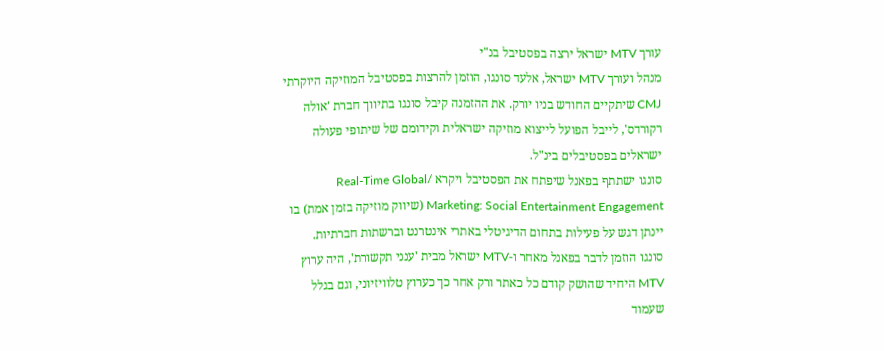עורך MTV ישראל ירצה בפסטיבל בנ"י
מנהל ועורך MTV ישראל, אלעד סונגו, הוזמן להרצות בפסטיבל המוזיקה היוקרתי CMJ שיתקיים החודש בניו יורק. את ההזמנה קיבל סונגו בתיווך חברת 'אולה רקורדס', לייבל הפועל לייצוא מוזיקה ישראלית וקידומם של שיתופי פעולה ישראלים בפסטיבלים בינ"ל.
סונגו ישתתף בפאנל שיפתח את הפסטיבל ויקרא /Real-Time Global Marketing: Social Entertainment Engagement (שיווק מוזיקה בזמן אמת) בו יינתן דגש על פעילות בתחום הדיגיטלי באתרי אינטרנט וברשתות חברתיות.
סונגו הוזמן לדבר בפאנל מאחר ו-MTV ישראל מבית 'ענני תקשורת', היה ערוץ MTV היחיד שהושק קודם כל כאתר ורק אחר כך כערוץ טלוויזיוני, וגם בגלל שעמוד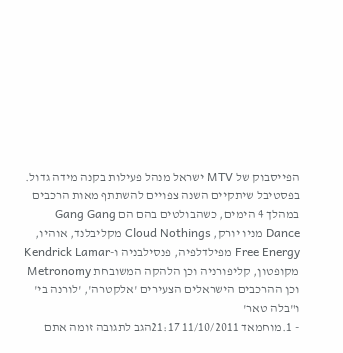הפייסבוק של MTV ישראל מנהל פעילות בקנה מידה גדול.
בפסטיבל שיתקיים השנה צפויים להשתתף מאות הרכבים במהלך 4 הימים, כשהבולטים בהם הם Gang Gang Dance מניו יורק, Cloud Nothings מקליבלנד, אוהיו, Free Energy מפילדלפיה, פנסילבניה ו-Kendrick Lamar מקופטון, קליפורניה וכן הלהקה המשובחת Metronomy וכן ההרכבים הישראלים הצעירים 'אלקטרה', 'לורנה בי' ו"בלה טאר'
- 1.מוחמאד 11/10/2011 21:17הגב לתגובה זומה אתם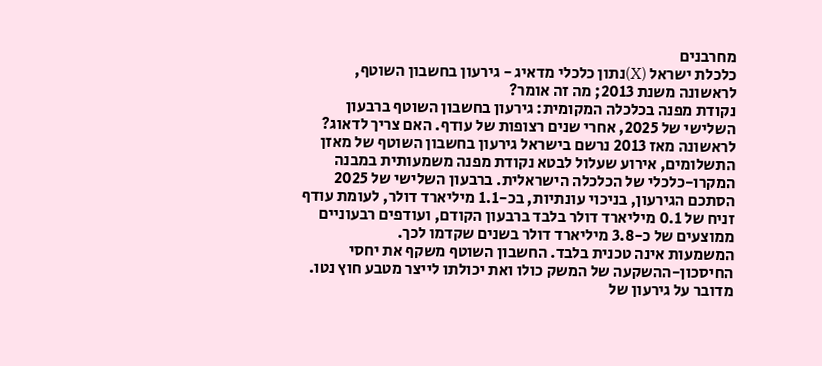מחרבנים
כלכלת ישראל (X)נתון כלכלי מדאיג - גירעון בחשבון השוטף, לראשונה משנת 2013; מה זה אומר?
נקודת מפנה בכלכלה המקומית: גירעון בחשבון השוטף ברבעון השלישי של 2025, אחרי שנים רצופות של עודף. האם צריך לדאוג?
לראשונה מאז 2013 נרשם בישראל גירעון בחשבון השוטף של מאזן התשלומים, אירוע שעלול לבטא נקודת מפנה משמעותית במבנה המקרו-כלכלי של הכלכלה הישראלית. ברבעון השלישי של 2025 הסתכם הגירעון, בניכוי עונתיות, בכ-1.1 מיליארד דולר, לעומת עודף זניח של 0.1 מיליארד דולר בלבד ברבעון הקודם, ועודפים רבעוניים ממוצעים של כ-3.8 מיליארד דולר בשנים שקדמו לכך.
המשמעות אינה טכנית בלבד. החשבון השוטף משקף את יחסי החיסכון-ההשקעה של המשק כולו ואת יכולתו לייצר מטבע חוץ נטו. מדובר על גירעון של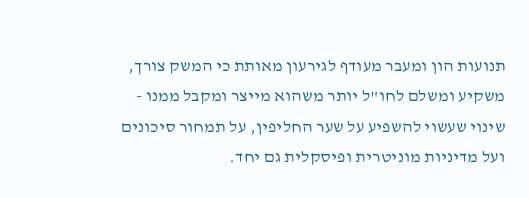תנועות הון ומעבר מעודף לגירעון מאותת כי המשק צורך, משקיע ומשלם לחו"ל יותר משהוא מייצר ומקבל ממנו - שינוי שעשוי להשפיע על שער החליפין, על תמחור סיכונים ועל מדיניות מוניטרית ופיסקלית גם יחד.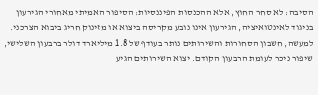הסיבה: לא סחר החוץ, אלא ההכנסות הפיננסיות: הסיפור האמיתי מאחורי הגירעון
בניגוד לאינטואיציה, הגירעון אינו נובע מקריסה ביצוא או מזינוק חריג ביבוא הצרכני. למעשה, חשבון הסחורות והשירותים נותר בעודף של 1.8 מיליארד דולר ברבעון השלישי, שיפור ניכר לעומת הרבעון הקודם. יצוא השירותים הגיע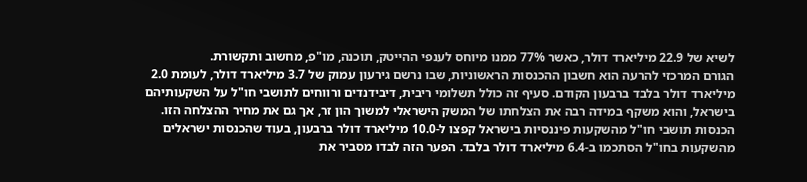לשיא של 22.9 מיליארד דולר, כאשר 77% ממנו מיוחס לענפי ההייטק, תוכנה, מו"פ, מחשוב ותקשורת.
הגורם המרכזי להרעה הוא חשבון ההכנסות הראשוניות, שבו נרשם גירעון עמוק של 3.7 מיליארד דולר, לעומת 2.0 מיליארד דולר בלבד ברבעון הקודם. סעיף זה כולל תשלומי ריבית, דיבידנדים ורווחים לתושבי חו"ל על השקעותיהם בישראל, והוא משקף במידה רבה את הצלחתו של המשק הישראלי למשוך הון זר, אך גם את מחיר ההצלחה הזו.
הכנסות תושבי חו"ל מהשקעות פיננסיות בישראל קפצו ל-10.0 מיליארד דולר ברבעון, בעוד שהכנסות ישראלים מהשקעות בחו"ל הסתכמו ב-6.4 מיליארד דולר בלבד. הפער הזה לבדו מסביר את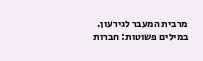מרבית המעבר לגירעון. במילים פשוטות: חברות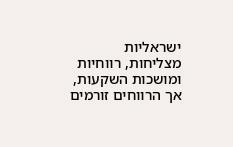ישראליות מצליחות, רווחיות ומושכות השקעות, אך הרווחים זורמים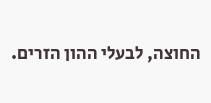החוצה, לבעלי ההון הזרים.